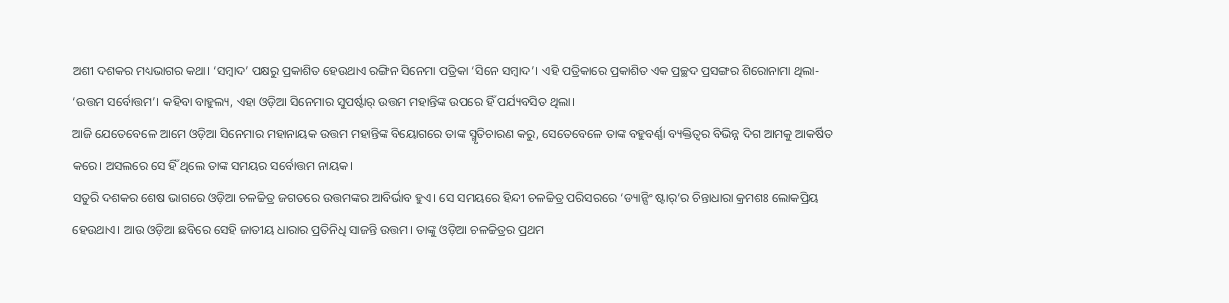ଅଶୀ ଦଶକର ମଧ୍ୟଭାଗର କଥା। ‘ସମ୍ବାଦ’ ପକ୍ଷରୁ ପ୍ରକାଶିତ ହେଉଥାଏ ରଙ୍ଗିନ ସିନେମା ପତ୍ରିକା ‘ସିନେ ସମ୍ବାଦ’। ଏହି ପତ୍ରିକାରେ ପ୍ରକାଶିତ ଏକ ପ୍ରଚ୍ଛଦ ପ୍ରସଙ୍ଗର ଶିରୋନାମା ଥିଲା- ‘ଉତ୍ତମ ସର୍ବୋତ୍ତମ’। କହିବା ବାହୁଲ୍ୟ, ଏହା ଓଡ଼ିଆ ସିନେମାର ସୁପର୍ଷ୍ଟାର୍ ଉତ୍ତମ ମହାନ୍ତିଙ୍କ ଉପରେ ହିଁ ପର୍ଯ୍ୟବସିତ ଥିଲା।
ଆଜି ଯେତେବେଳେ ଆମେ ଓଡ଼ିଆ ସିନେମାର ମହାନାୟକ ଉତ୍ତମ ମହାନ୍ତିଙ୍କ ବିୟୋଗରେ ତାଙ୍କ ସ୍ମୃତିଚାରଣ କରୁ, ସେତେବେଳେ ତାଙ୍କ ବହୁବର୍ଣ୍ଣା ବ୍ୟକ୍ତିତ୍ବର ବିଭିନ୍ନ ଦିଗ ଆମକୁ ଆକର୍ଷିତ କରେ। ଅସଲରେ ସେ ହିଁ ଥିଲେ ତାଙ୍କ ସମୟର ସର୍ବୋତ୍ତମ ନାୟକ।
ସତୁରି ଦଶକର ଶେଷ ଭାଗରେ ଓଡ଼ିଆ ଚଳଚ୍ଚିତ୍ର ଜଗତରେ ଉତ୍ତମଙ୍କର ଆବିର୍ଭାବ ହୁଏ। ସେ ସମୟରେ ହିନ୍ଦୀ ଚଳଚ୍ଚିତ୍ର ପରିସରରେ ‘ଡ୍ୟାନ୍ସିଂ ଷ୍ଟାର୍’ର ଚିନ୍ତାଧାରା କ୍ରମଶଃ ଲୋକପ୍ରିୟ ହେଉଥାଏ। ଆଉ ଓଡ଼ିଆ ଛବିରେ ସେହି ଜାତୀୟ ଧାରାର ପ୍ରତିନିଧି ସାଜନ୍ତି ଉତ୍ତମ। ତାଙ୍କୁ ଓଡ଼ିଆ ଚଳଚ୍ଚିତ୍ରର ପ୍ରଥମ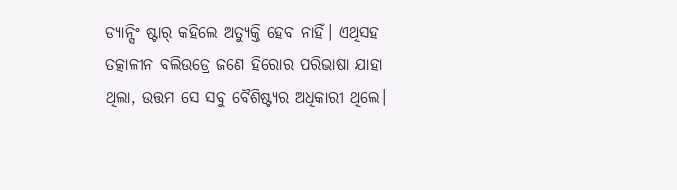ଡ୍ୟାନ୍ସିଂ ଷ୍ଟାର୍ କହିଲେ ଅତ୍ୟୁକ୍ତି ହେବ ନାହିଁ। ଏଥିସହ ତତ୍କାଳୀନ ବଲିଉଡ୍ରେ ଜଣେ ହିରୋର ପରିଭାଷା ଯାହା ଥିଲା, ଉତ୍ତମ ସେ ସବୁ ବୈଶିଷ୍ଟ୍ୟର ଅଧିକାରୀ ଥିଲେ।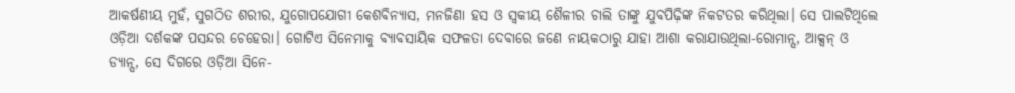ଆକର୍ଷଣୀୟ ମୁହଁ, ସୁଗଠିତ ଶରୀର, ଯୁଗୋପଯୋଗୀ କେଶବିନ୍ୟାସ, ମନଜିଣା ହସ ଓ ସ୍ବକୀୟ ଶୈଳୀର ଚାଲି ତାଙ୍କୁ ଯୁବପିଢ଼ିଙ୍କ ନିକଟତର କରିଥିଲା। ସେ ପାଲଟିଥିଲେ ଓଡ଼ିଆ ଦର୍ଶକଙ୍କ ପସନ୍ଦର ଚେହେରା। ଗୋଟିଏ ସିନେମାକୁ ବ୍ୟାବସାୟିକ ସଫଳତା ଦେବାରେ ଜଣେ ନାୟକଠାରୁ ଯାହା ଆଶା କରାଯାଉଥିଲା-ରୋମାନ୍ସ, ଆକ୍ସନ୍ ଓ ଡ୍ୟାନ୍ସ, ସେ ଦିଗରେ ଓଡ଼ିଆ ସିନେ-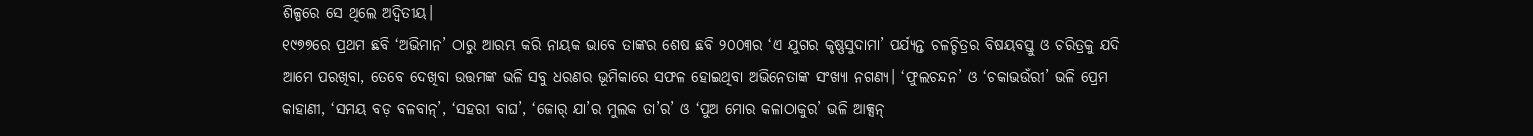ଶିଳ୍ପରେ ସେ ଥିଲେ ଅଦ୍ବିତୀୟ।
୧୯୭୭ରେ ପ୍ରଥମ ଛବି ‘ଅଭିମାନ’ ଠାରୁ ଆରମ୍ଭ କରି ନାୟକ ଭାବେ ତାଙ୍କର ଶେଷ ଛବି ୨୦୦୩ର ‘ଏ ଯୁଗର କୃଷ୍ଣସୁଦାମା’ ପର୍ଯ୍ୟନ୍ତ ଚଳଚ୍ଚିତ୍ରର ବିଷୟବସ୍ତୁ ଓ ଚରିତ୍ରକୁ ଯଦି ଆମେ ପରଖିବା, ତେବେ ଦେଖିବା ଉତ୍ତମଙ୍କ ଭଳି ସବୁ ଧରଣର ଭୂମିକାରେ ସଫଳ ହୋଇଥିବା ଅଭିନେତାଙ୍କ ସଂଖ୍ୟା ନଗଣ୍ୟ। ‘ଫୁଲଚନ୍ଦନ’ ଓ ‘ଚକାଭଉଁରୀ’ ଭଳି ପ୍ରେମ କାହାଣୀ, ‘ସମୟ ବଡ଼ ବଳବାନ୍’, ‘ସହରୀ ବାଘ’, ‘ଜୋର୍ ଯା’ର ମୁଲକ ତା’ର’ ଓ ‘ପୁଅ ମୋର କଳାଠାକୁର’ ଭଳି ଆକ୍ସନ୍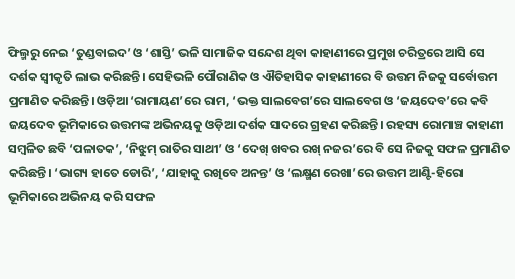ଫିଲ୍ମରୁ ନେଇ ‘ତୁଣ୍ଡବାଇଦ’ ଓ ‘ଶାସ୍ତି’ ଭଳି ସାମାଜିକ ସନ୍ଦେଶ ଥିବା କାହାଣୀରେ ପ୍ରମୁଖ ଚରିତ୍ରରେ ଆସି ସେ ଦର୍ଶକ ସ୍ବୀକୃତି ଲାଭ କରିଛନ୍ତି। ସେହିଭଳି ପୌରାଣିକ ଓ ଐତିହାସିକ କାହାଣୀରେ ବି ଉତ୍ତମ ନିଜକୁ ସର୍ବୋତ୍ତମ ପ୍ରମାଣିତ କରିଛନ୍ତି। ଓଡ଼ିଆ ‘ରାମାୟଣ’ରେ ରାମ, ‘ଭକ୍ତ ସାଲବେଗ’ରେ ସାଲବେଗ ଓ ‘ଜୟଦେବ’ରେ କବି ଜୟଦେବ ଭୂମିକାରେ ଉତ୍ତମଙ୍କ ଅଭିନୟକୁ ଓଡ଼ିଆ ଦର୍ଶକ ସାଦରେ ଗ୍ରହଣ କରିଛନ୍ତି। ରହସ୍ୟ ରୋମାଞ୍ଚ କାହାଣୀ ସମ୍ବଳିତ ଛବି ‘ପଳାତକ’, ‘ନିଝୁମ୍ ରାତିର ସାଥୀ’ ଓ ‘ଦେଖ୍ ଖବର ରଖ୍ ନଜର’ରେ ବି ସେ ନିଜକୁ ସଫଳ ପ୍ରମାଣିତ କରିଛନ୍ତି। ‘ଭାଗ୍ୟ ହାତେ ଡୋରି’, ‘ଯାହାକୁ ରଖିବେ ଅନନ୍ତ’ ଓ ‘ଲକ୍ଷ୍ମଣ ରେଖା’ରେ ଉତ୍ତମ ଆଣ୍ଟି-ହିରୋ ଭୂମିକାରେ ଅଭିନୟ କରି ସଫଳ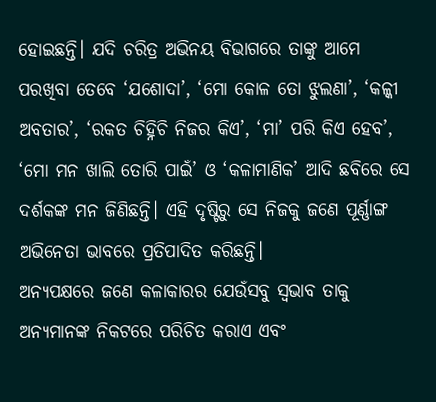ହୋଇଛନ୍ତି। ଯଦି ଚରିତ୍ର ଅଭିନୟ ବିଭାଗରେ ତାଙ୍କୁ ଆମେ ପରଖିବା ତେବେ ‘ଯଶୋଦା’, ‘ମୋ କୋଳ ତୋ ଝୁଲଣା’, ‘କଳ୍କୀ ଅବତାର’, ‘ରକତ ଚିହ୍ନିଚି ନିଜର କିଏ’, ‘ମା’ ପରି କିଏ ହେବ’, ‘ମୋ ମନ ଖାଲି ତୋରି ପାଇଁ’ ଓ ‘କଳାମାଣିକ’ ଆଦି ଛବିରେ ସେ ଦର୍ଶକଙ୍କ ମନ ଜିଣିଛନ୍ତି। ଏହି ଦୃଷ୍ଟିରୁ ସେ ନିଜକୁ ଜଣେ ପୂର୍ଣ୍ଣାଙ୍ଗ ଅଭିନେତା ଭାବରେ ପ୍ରତିପାଦିତ କରିଛନ୍ତି।
ଅନ୍ୟପକ୍ଷରେ ଜଣେ କଳାକାରର ଯେଉଁସବୁ ସ୍ବଭାବ ତାକୁ ଅନ୍ୟମାନଙ୍କ ନିକଟରେ ପରିଚିତ କରାଏ ଏବଂ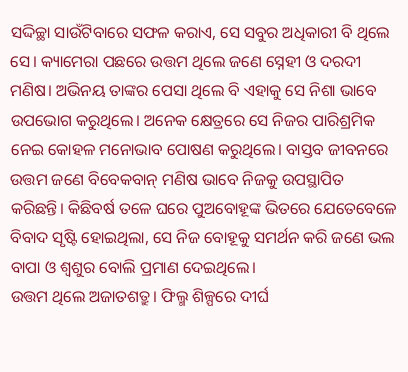ସଦ୍ଦିଚ୍ଛା ସାଉଁଟିବାରେ ସଫଳ କରାଏ, ସେ ସବୁର ଅଧିକାରୀ ବି ଥିଲେ ସେ। କ୍ୟାମେରା ପଛରେ ଉତ୍ତମ ଥିଲେ ଜଣେ ସ୍ନେହୀ ଓ ଦରଦୀ ମଣିଷ। ଅଭିନୟ ତାଙ୍କର ପେସା ଥିଲେ ବି ଏହାକୁ ସେ ନିଶା ଭାବେ ଉପଭୋଗ କରୁଥିଲେ। ଅନେକ କ୍ଷେତ୍ରରେ ସେ ନିଜର ପାରିଶ୍ରମିକ ନେଇ କୋହଳ ମନୋଭାବ ପୋଷଣ କରୁଥିଲେ। ବାସ୍ତବ ଜୀବନରେ ଉତ୍ତମ ଜଣେ ବିବେକବାନ୍ ମଣିଷ ଭାବେ ନିଜକୁ ଉପସ୍ଥାପିତ କରିଛନ୍ତି। କିଛିବର୍ଷ ତଳେ ଘରେ ପୁଅବୋହୂଙ୍କ ଭିତରେ ଯେତେବେଳେ ବିବାଦ ସୃଷ୍ଟି ହୋଇଥିଲା, ସେ ନିଜ ବୋହୂକୁ ସମର୍ଥନ କରି ଜଣେ ଭଲ ବାପା ଓ ଶ୍ବଶୁର ବୋଲି ପ୍ରମାଣ ଦେଇଥିଲେ।
ଉତ୍ତମ ଥିଲେ ଅଜାତଶତ୍ରୁ। ଫିଲ୍ମ ଶିଳ୍ପରେ ଦୀର୍ଘ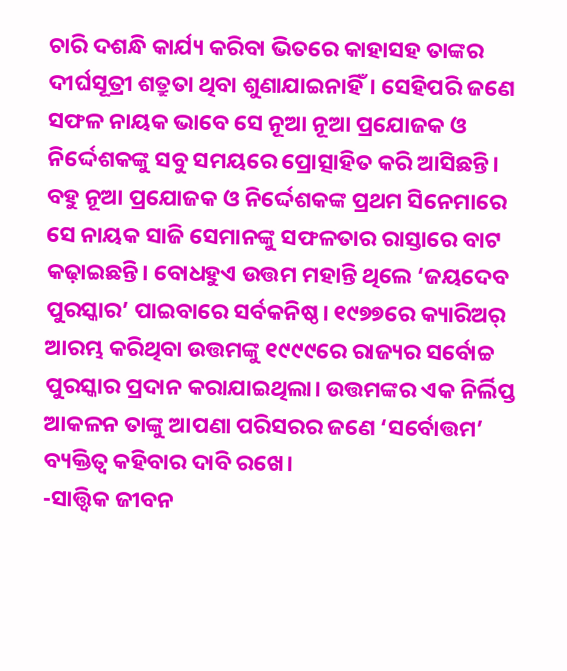ଚାରି ଦଶନ୍ଧି କାର୍ଯ୍ୟ କରିବା ଭିତରେ କାହାସହ ତାଙ୍କର ଦୀର୍ଘସୂତ୍ରୀ ଶତ୍ରୁତା ଥିବା ଶୁଣାଯାଇନାହିଁ। ସେହିପରି ଜଣେ ସଫଳ ନାୟକ ଭାବେ ସେ ନୂଆ ନୂଆ ପ୍ରଯୋଜକ ଓ ନିର୍ଦ୍ଦେଶକଙ୍କୁ ସବୁ ସମୟରେ ପ୍ରୋତ୍ସାହିତ କରି ଆସିଛନ୍ତି। ବହୁ ନୂଆ ପ୍ରଯୋଜକ ଓ ନିର୍ଦ୍ଦେଶକଙ୍କ ପ୍ରଥମ ସିନେମାରେ ସେ ନାୟକ ସାଜି ସେମାନଙ୍କୁ ସଫଳତାର ରାସ୍ତାରେ ବାଟ କଢ଼ାଇଛନ୍ତି। ବୋଧହୁଏ ଉତ୍ତମ ମହାନ୍ତି ଥିଲେ ‘ଜୟଦେବ ପୁରସ୍କାର’ ପାଇବାରେ ସର୍ବକନିଷ୍ଠ। ୧୯୭୭ରେ କ୍ୟାରିଅର୍ ଆରମ୍ଭ କରିଥିବା ଉତ୍ତମଙ୍କୁ ୧୯୯୯ରେ ରାଜ୍ୟର ସର୍ବୋଚ୍ଚ ପୁରସ୍କାର ପ୍ରଦାନ କରାଯାଇଥିଲା। ଉତ୍ତମଙ୍କର ଏକ ନିର୍ଲିପ୍ତ ଆକଳନ ତାଙ୍କୁ ଆପଣା ପରିସରର ଜଣେ ‘ସର୍ବୋତ୍ତମ’ ବ୍ୟକ୍ତିତ୍ବ କହିବାର ଦାବି ରଖେ।
-ସାତ୍ତ୍ବିକ ଜୀବନ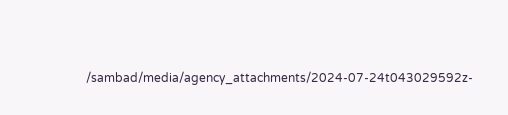/sambad/media/agency_attachments/2024-07-24t043029592z-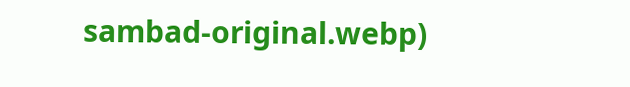sambad-original.webp)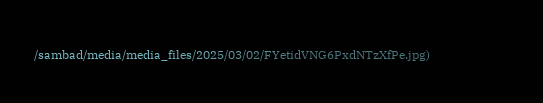/sambad/media/media_files/2025/03/02/FYetidVNG6PxdNTzXfPe.jpg)